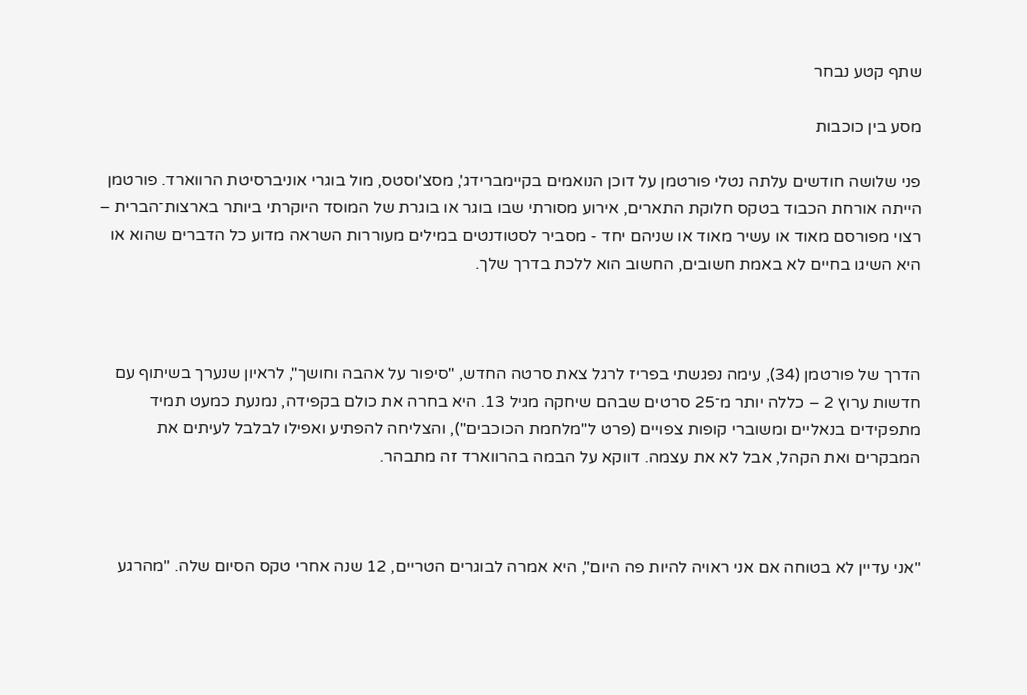שתף קטע נבחר

מסע בין כוכבות

פני שלושה חודשים עלתה נטלי פורטמן על דוכן הנואמים בקיימברידג', מסצ'וסטס, מול בוגרי אוניברסיטת הרווארד. פורטמן הייתה אורחת הכבוד בטקס חלוקת התארים, אירוע מסורתי שבו בוגר או בוגרת של המוסד היוקרתי ביותר בארצות־הברית – רצוי מפורסם מאוד או עשיר מאוד או שניהם יחד - מסביר לסטודנטים במילים מעוררות השראה מדוע כל הדברים שהוא או היא השיגו בחיים לא באמת חשובים, החשוב הוא ללכת בדרך שלך.



הדרך של פורטמן (34), עימה נפגשתי בפריז לרגל צאת סרטה החדש, "סיפור על אהבה וחושך", לראיון שנערך בשיתוף עם חדשות ערוץ 2 – כללה יותר מ־25 סרטים שבהם שיחקה מגיל 13. היא בחרה את כולם בקפידה, נמנעת כמעט תמיד מתפקידים בנאליים ומשוברי קופות צפויים (פרט ל"מלחמת הכוכבים"), והצליחה להפתיע ואפילו לבלבל לעיתים את המבקרים ואת הקהל, אבל לא את עצמה. דווקא על הבמה בהרווארד זה מתבהר.



"אני עדיין לא בטוחה אם אני ראויה להיות פה היום", היא אמרה לבוגרים הטריים, 12 שנה אחרי טקס הסיום שלה. "מהרגע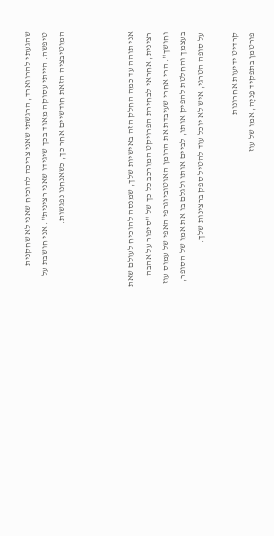שהגעתי להרווארד, הרגשתי שאני צריכה להוכיח שאני לא שחקנית טיפשה. הייתי עסוקה מאוד בכך שיגידו שאני רצינית". אני חושבת על המוטיבציה הזאת חודשיים אחר כך, כשאנחנו נפגשות.



אני תוהה עד כמה החלק הזה באישיות שלך, שמנסה להוכיח לעולם שאת רצינית, אחראי לבחירת הפרויקט המורכב כל כך של "סיפור על אהבה וחושך". הרי אחרי שעיבדת את הרומן האוטוביוגרפי האפי של עמוס עוז בעצמך והחלטת להפיק אותו, לביים אותו ולגלם בו את אמו של הסופר, על סופה הטרגי, איש לא יוכל עוד להטיל ספק ברצינות שלך.

קרדיט ידיעות אחרונות
פורטמן בתפקיד פַניָה, אמו של עוז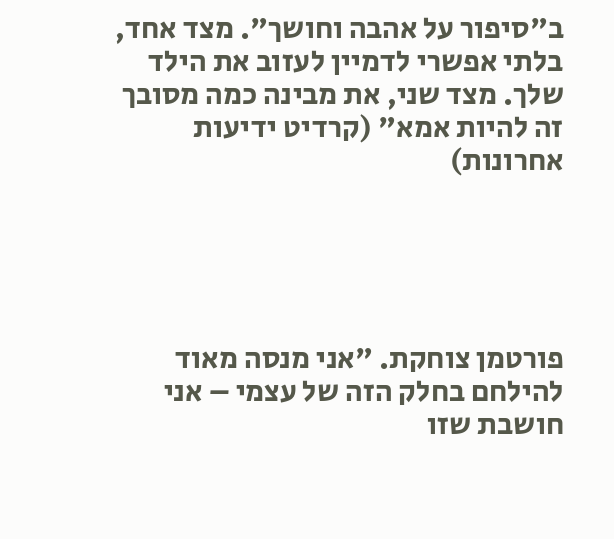ב"סיפור על אהבה וחושך". מצד אחד, בלתי אפשרי לדמיין לעזוב את הילד שלך. מצד שני, את מבינה כמה מסובך זה להיות אמא" (קרדיט ידיעות אחרונות)





פורטמן צוחקת. "אני מנסה מאוד להילחם בחלק הזה של עצמי – אני חושבת שזו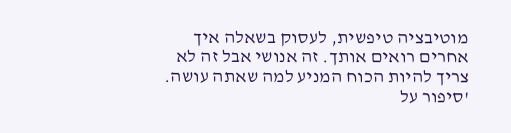מוטיבציה טיפשית, לעסוק בשאלה איך אחרים רואים אותך. זה אנושי אבל זה לא צריך להיות הכוח המניע למה שאתה עושה. 'סיפור על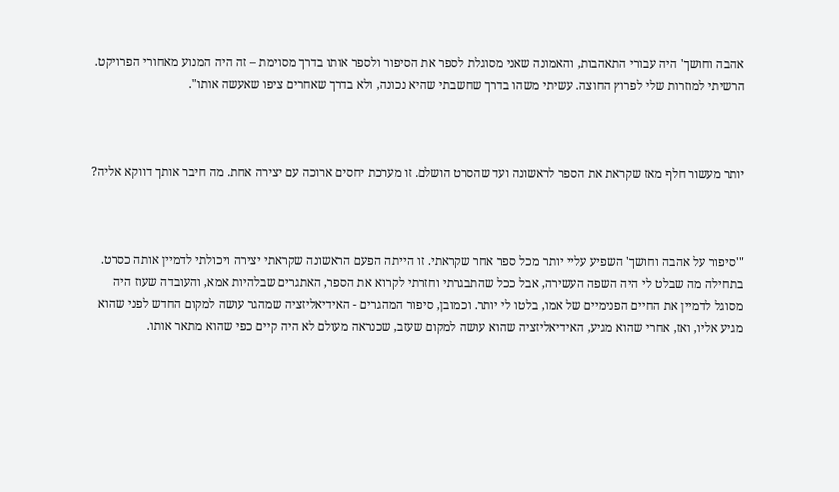אהבה וחושך' היה עבורי התאהבות, והאמונה שאני מסוגלת לספר את הסיפור ולספר אותו בדרך מסוימת – זה היה המנוע מאחורי הפרויקט. הרשיתי למוזרות שלי לפרוץ החוצה. עשיתי משהו בדרך שחשבתי שהיא נכונה, ולא בדרך שאחרים ציפו שאעשה אותו".



יותר מעשור חלף מאז שקראת את הספר לראשונה ועד שהסרט הושלם. זו מערכת יחסים ארוכה עם יצירה אחת. מה חיבר אותך דווקא אליה?



"'סיפור על אהבה וחושך' השפיע עליי יותר מכל ספר אחר שקראתי. זו הייתה הפעם הראשונה שקראתי יצירה ויכולתי לדמיין אותה כסרט. בתחילה מה שבלט לי היה השפה העשירה, אבל ככל שהתבגרתי וחזרתי לקרוא את הספר, האתגרים שבלהיות אמא, והעובדה שעוז היה מסוגל לדמיין את החיים הפנימיים של אמו, בלטו לי יותר. וכמובן, סיפור המהגרים - האידיאליזציה שמהגר עושה למקום החדש לפני שהוא מגיע אליו, ואז, אחרי שהוא מגיע, האידיאליזציה שהוא עושה למקום שעזב, שכנראה מעולם לא היה קיים כפי שהוא מתאר אותו.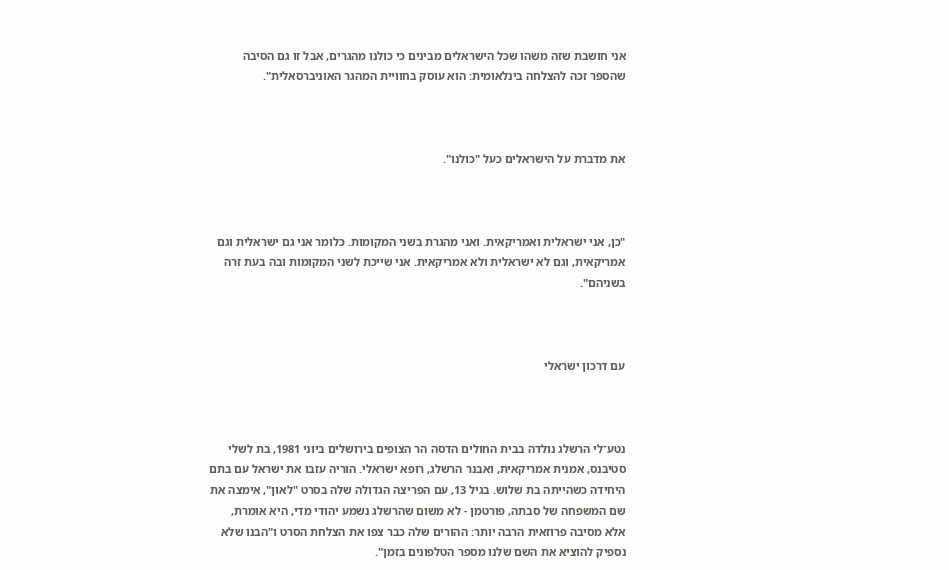אני חושבת שזה משהו שכל הישראלים מבינים כי כולנו מהגרים, אבל זו גם הסיבה שהספר זכה להצלחה בינלאומית: הוא עוסק בחוויית המהגר האוניברסאלית".



את מדברת על הישראלים כעל "כולנו".



"כן, אני ישראלית ואמריקאית. ואני מהגרת בשני המקומות. כלומר אני גם ישראלית וגם אמריקאית, וגם לא ישראלית ולא אמריקאית. אני שייכת לשני המקומות ובה בעת זרה בשניהם".



עם דרכון ישראלי



נטע־לי הרשלג נולדה בבית החולים הדסה הר הצופים בירושלים ביוני 1981, בת לשלי סטיבנס, אמנית אמריקאית, ואבנר הרשלג, רופא ישראלי. הוריה עזבו את ישראל עם בתם היחידה כשהייתה בת שלוש. בגיל 13, עם הפריצה הגדולה שלה בסרט "לאון", אימצה את שם המשפחה של סבתה, פורטמן - לא משום שהרשלג נשמע יהודי מדי, היא אומרת, אלא מסיבה פרוזאית הרבה יותר: ההורים שלה כבר צפו את הצלחת הסרט ו"הבנו שלא נספיק להוציא את השם שלנו מספר הטלפונים בזמן".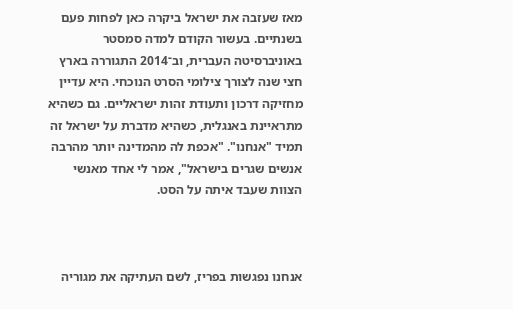מאז שעזבה את ישראל ביקרה כאן לפחות פעם בשנתיים. בעשור הקודם למדה סמסטר באוניברסיטה העברית, וב־2014 התגוררה בארץ חצי שנה לצורך צילומי הסרט הנוכחי. היא עדיין מחזיקה דרכון ותעודת זהות ישראליים. גם כשהיא מתראיינת באנגלית, כשהיא מדברת על ישראל זה תמיד "אנחנו". "אכפת לה מהמדינה יותר מהרבה אנשים שגרים בישראל", אמר לי אחד מאנשי הצוות שעבד איתה על הסט.



אנחנו נפגשות בפריז, לשם העתיקה את מגוריה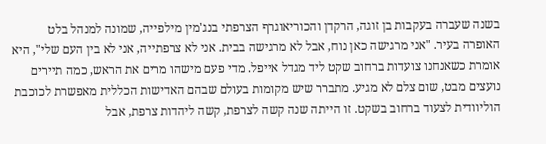בשנה שעברה בעקבות בן זוגה, הרקדן והכוריאוגרף הצרפתי בנג'מין מילפייה, שמונה למנהל בלט האופרה בעיר. "אני מרגישה כאן נוח, אבל לא מרגישה בבית. אני לא צרפתייה, אני לא בין העם שלי", היא אומרת כשאנחנו צועדות ברחוב שקט ליד מגדל אייפל. מדי פעם מישהו מרים את הראש, כמה תיירים נועצים מבט, שום צלם לא מגיע. מתברר שיש מקומות בעולם שבהם האדישות הכללית מאפשרת לכוכבת הוליוודית לצעוד ברחוב בשקט. זו הייתה שנה קשה לצרפת, קשה ליהדות צרפת, אבל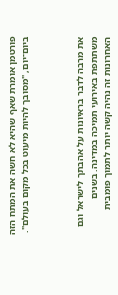פורטמן אומרת שאף שהיא לא חשה את המתח הזה ביום־יום, "מסובך להיות מיעוט בכל מקום בעולם".



את מרבה לדבר בראיונות על אהבתך לישראל וגם משתתפת באירועי תמיכה במדינה. בשנים האחרונות זה נהיה קשה יותר לתמוך פומבית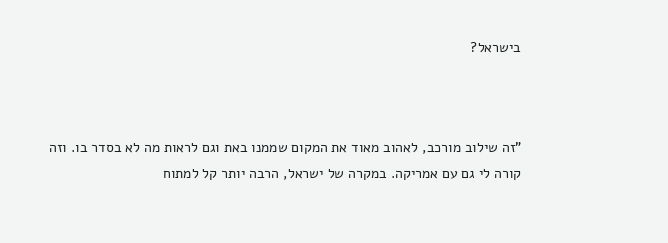בישראל?



"זה שילוב מורכב, לאהוב מאוד את המקום שממנו באת וגם לראות מה לא בסדר בו. וזה קורה לי גם עם אמריקה. במקרה של ישראל, הרבה יותר קל למתוח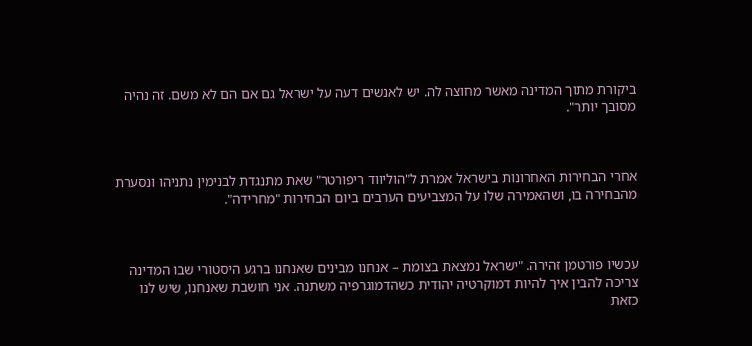ביקורת מתוך המדינה מאשר מחוצה לה. יש לאנשים דעה על ישראל גם אם הם לא משם. זה נהיה מסובך יותר".



אחרי הבחירות האחרונות בישראל אמרת ל"הוליווד ריפורטר" שאת מתנגדת לבנימין נתניהו ונסערת מהבחירה בו, ושהאמירה שלו על המצביעים הערבים ביום הבחירות "מחרידה".



עכשיו פורטמן זהירה. "ישראל נמצאת בצומת – אנחנו מבינים שאנחנו ברגע היסטורי שבו המדינה צריכה להבין איך להיות דמוקרטיה יהודית כשהדמוגרפיה משתנה. אני חושבת שאנחנו, שיש לנו כזאת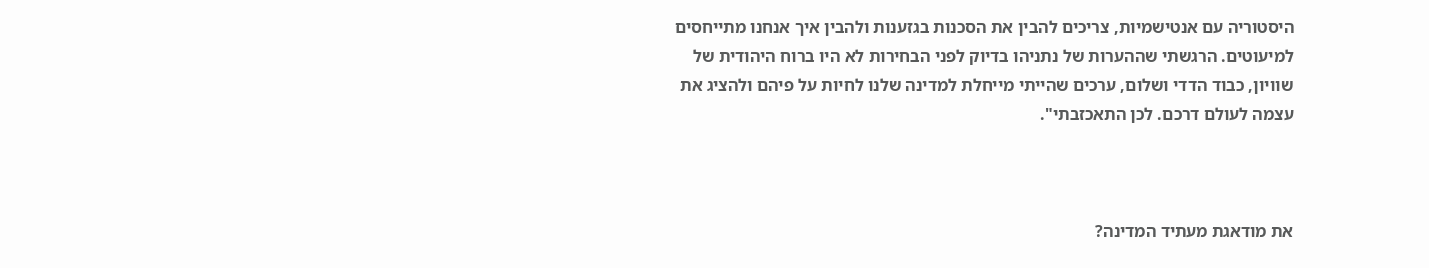היסטוריה עם אנטישמיות, צריכים להבין את הסכנות בגזענות ולהבין איך אנחנו מתייחסים למיעוטים. הרגשתי שההערות של נתניהו בדיוק לפני הבחירות לא היו ברוח היהודית של שוויון, כבוד הדדי ושלום, ערכים שהייתי מייחלת למדינה שלנו לחיות על פיהם ולהציג את עצמה לעולם דרכם. לכן התאכזבתי".



את מודאגת מעתיד המדינה?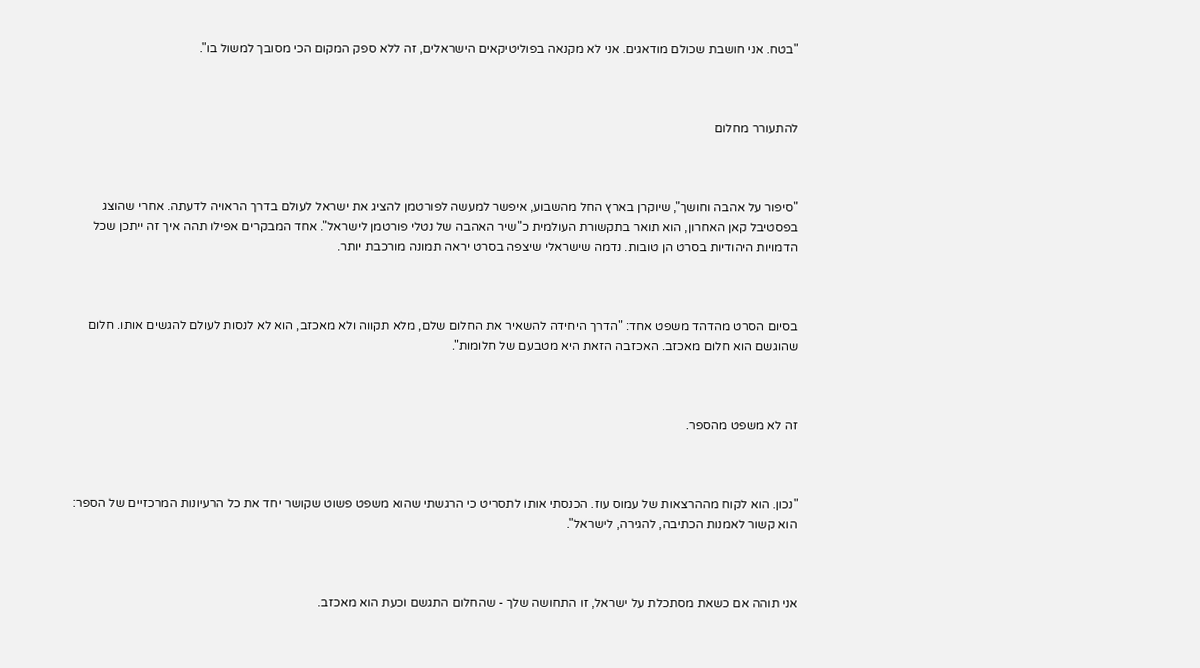"בטח. אני חושבת שכולם מודאגים. אני לא מקנאה בפוליטיקאים הישראלים, זה ללא ספק המקום הכי מסובך למשול בו".



להתעורר מחלום



"סיפור על אהבה וחושך", שיוקרן בארץ החל מהשבוע, איפשר למעשה לפורטמן להציג את ישראל לעולם בדרך הראויה לדעתה. אחרי שהוצג בפסטיבל קאן האחרון, הוא תואר בתקשורת העולמית כ"שיר האהבה של נטלי פורטמן לישראל". אחד המבקרים אפילו תהה איך זה ייתכן שכל הדמויות היהודיות בסרט הן טובות. נדמה שישראלי שיצפה בסרט יראה תמונה מורכבת יותר.



בסיום הסרט מהדהד משפט אחד: "הדרך היחידה להשאיר את החלום שלם, מלא תקווה ולא מאכזב, הוא לא לנסות לעולם להגשים אותו. חלום שהוגשם הוא חלום מאכזב. האכזבה הזאת היא מטבעם של חלומות".



זה לא משפט מהספר.



"נכון. הוא לקוח מההרצאות של עמוס עוז. הכנסתי אותו לתסריט כי הרגשתי שהוא משפט פשוט שקושר יחד את כל הרעיונות המרכזיים של הספר: הוא קשור לאמנות הכתיבה, להגירה, לישראל".



אני תוהה אם כשאת מסתכלת על ישראל, זו התחושה שלך - שהחלום התגשם וכעת הוא מאכזב.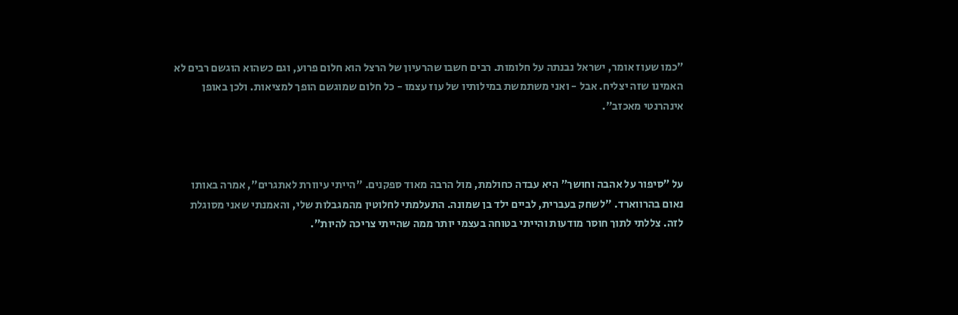"כמו שעוז אומר, ישראל נבנתה על חלומות. רבים חשבו שהרעיון של הרצל הוא חלום פרוע, וגם כשהוא הוגשם רבים לא האמינו שזה יצליח. אבל - ואני משתמשת במילותיו של עוז עצמו - כל חלום שמוגשם הופך למציאות. ולכן באופן אינהרנטי מאכזב".



על "סיפור על אהבה וחושך" היא עבדה כחולמת, מול הרבה מאוד ספקנים. "הייתי עיוורת לאתגרים", אמרה באותו נאום בהרווארד. "לשחק בעברית, לביים ילד בן שמונה. התעלמתי לחלוטין מהמגבלות שלי, והאמנתי שאני מסוגלת לזה. צללתי לתוך חוסר מודעות והייתי בטוחה בעצמי יותר ממה שהייתי צריכה להיות".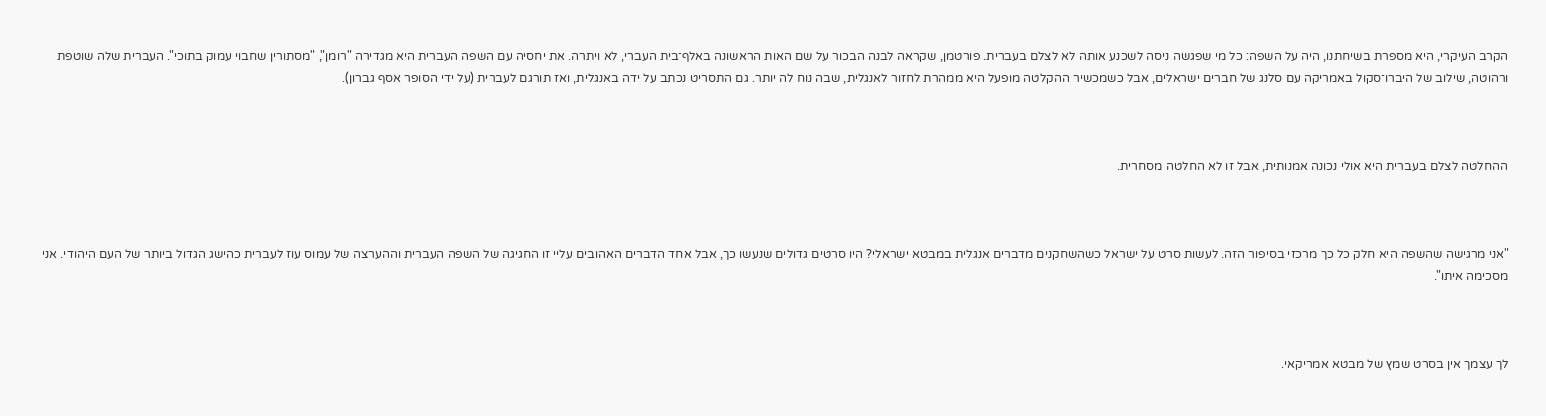הקרב העיקרי, היא מספרת בשיחתנו, היה על השפה: כל מי שפגשה ניסה לשכנע אותה לא לצלם בעברית. פורטמן, שקראה לבנה הבכור על שם האות הראשונה באלף־בית העברי, לא ויתרה. את יחסיה עם השפה העברית היא מגדירה "רומן", "מסתורין שחבוי עמוק בתוכי". העברית שלה שוטפת ורהוטה, שילוב של היברו־סקול באמריקה עם סלנג של חברים ישראלים, אבל כשמכשיר ההקלטה מופעל היא ממהרת לחזור לאנגלית, שבה נוח לה יותר. גם התסריט נכתב על ידה באנגלית, ואז תורגם לעברית (על ידי הסופר אסף גברון).



ההחלטה לצלם בעברית היא אולי נכונה אמנותית, אבל זו לא החלטה מסחרית.



"אני מרגישה שהשפה היא חלק כל כך מרכזי בסיפור הזה. לעשות סרט על ישראל כשהשחקנים מדברים אנגלית במבטא ישראלי? היו סרטים גדולים שנעשו כך, אבל אחד הדברים האהובים עליי זו החגיגה של השפה העברית וההערצה של עמוס עוז לעברית כהישג הגדול ביותר של העם היהודי. אני מסכימה איתו".



לך עצמך אין בסרט שמץ של מבטא אמריקאי.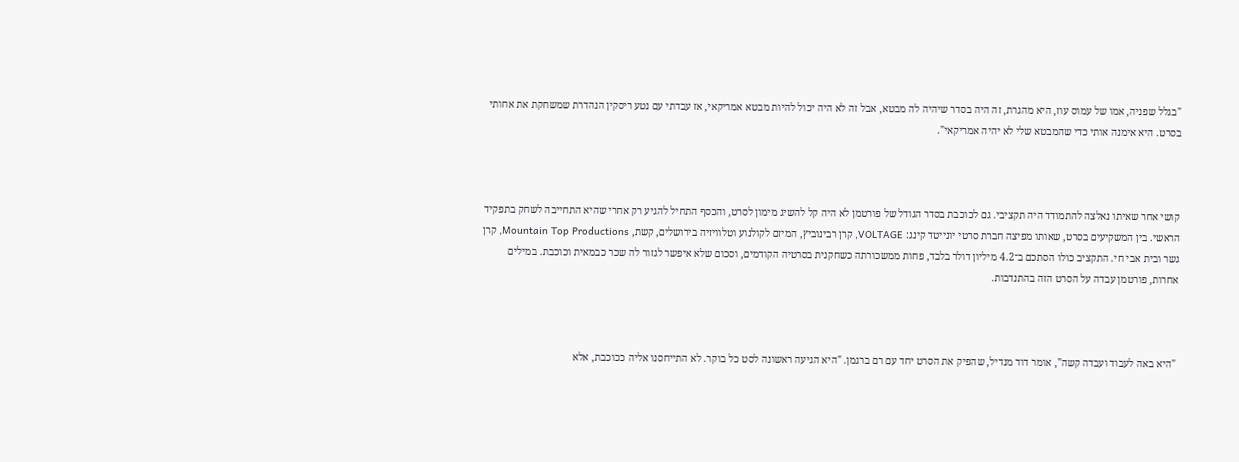"בגלל שפניה, אמו של עמוס עוז, היא מהגרת, זה היה בסדר שיהיה לה מבטא, אבל זה לא היה יכול להיות מבטא אמריקאי, אז עבדתי עם נטע ריסקין הנהדרת שמשחקת את אחותי בסרט. היא אימנה אותי כדי שהמבטא שלי לא יהיה אמריקאי".



קושי אחר שאיתו נאלצה להתמודד היה תקציבי. גם לכוכבת בסדר הגודל של פורטמן לא היה קל להשיג מימון לסרט, והכסף התחיל להגיע רק אחרי שהיא התחייבה לשחק בתפקיד הראשי. בין המשקיעים בסרט, שאותו מפיצה חברת סרטי יונייטד קינג: VOLTAGE, קרן רבינוביץ, המיזם לקולנוע וטלוויזיה בירושלים, קשת, Mountain Top Productions, קרן גשר ובית אבי חי. התקציב כולו הסתכם ב־4.2 מיליון דולר בלבד, פחות ממשכורתה כשחקנית בסרטיה הקודמים, וסכום שלא איפשר לגזור לה שכר כבמאית וכוכבת. במילים אחרות, פורטמן עבדה על הסרט הזה בהתנדבות.



 "היא באה לעבוד ועבדה קשה", אומר דוד מנדיל, שהפיק את הסרט יחד עם רם ברגמן. "היא הגיעה ראשונה לסט כל בוקר. לא התייחסנו אליה ככוכבת, אלא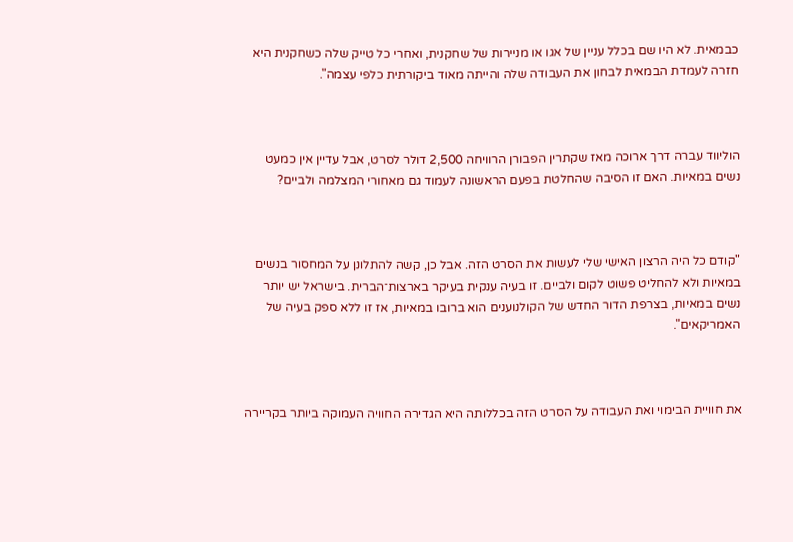כבמאית. לא היו שם בכלל עניין של אגו או מניירות של שחקנית, ואחרי כל טייק שלה כשחקנית היא חזרה לעמדת הבמאית לבחון את העבודה שלה והייתה מאוד ביקורתית כלפי עצמה".



הוליווד עברה דרך ארוכה מאז שקתרין הפבורן הרוויחה 2,500 דולר לסרט, אבל עדיין אין כמעט נשים במאיות. האם זו הסיבה שהחלטת בפעם הראשונה לעמוד גם מאחורי המצלמה ולביים?



"קודם כל היה הרצון האישי שלי לעשות את הסרט הזה. אבל כן, קשה להתלונן על המחסור בנשים במאיות ולא להחליט פשוט לקום ולביים. זו בעיה ענקית בעיקר בארצות־הברית. בישראל יש יותר נשים במאיות, בצרפת הדור החדש של הקולנוענים הוא ברובו במאיות, אז זו ללא ספק בעיה של האמריקאים".



את חוויית הבימוי ואת העבודה על הסרט הזה בכללותה היא הגדירה החוויה העמוקה ביותר בקריירה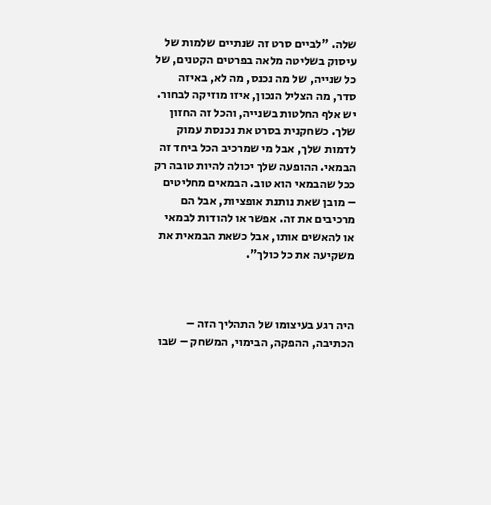שלה. "לביים סרט זה שנתיים שלמות של עיסוק בשליטה מלאה בפרטים הקטנים, של כל שנייה, של מה נכנס, מה לא, באיזה סדר, מה הצליל הנכון, איזו מוזיקה לבחור. יש אלף החלטות בשנייה, והכל זה החזון שלך. כשחקנית בסרט את נכנסת עמוק לדמות שלך, אבל מי שמרכיב הכל ביחד זה הבמאי. ההופעה שלך יכולה להיות טובה רק ככל שהבמאי הוא טוב. הבמאים מחליטים – מובן שאת נותנת אופציות, אבל הם מרכיבים את זה. אפשר או להודות לבמאי או להאשים אותו, אבל כשאת הבמאית את משקיעה את כל כולך".



היה רגע בעיצומו של התהליך הזה – הכתיבה, ההפקה, הבימוי, המשחק – שבו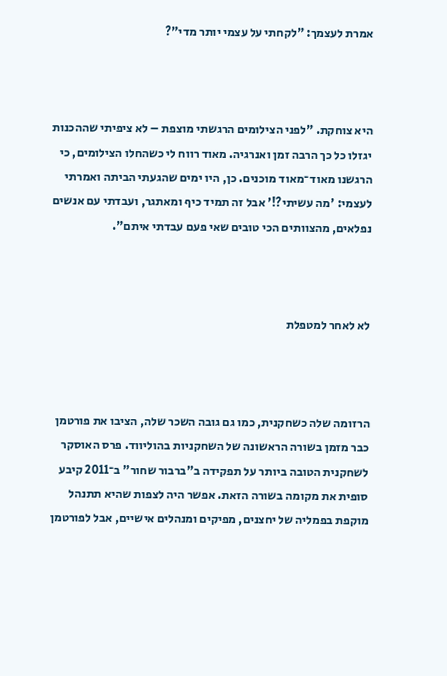אמרת לעצמך: "לקחתי על עצמי יותר מדי"?



היא צוחקת. "לפני הצילומים הרגשתי מוצפת – לא ציפיתי שההכנות יגזלו כל כך הרבה זמן ואנרגיה. מאוד רווח לי כשהחלו הצילומים, כי הרגשנו מאוד־מאוד מוכנים. כן, היו ימים שהגעתי הביתה ואמרתי לעצמי: 'מה עשיתי?!' אבל זה תמיד כיף ומאתגר, ועבדתי עם אנשים נפלאים, מהצוותים הכי טובים שאי פעם עבדתי איתם".



לא לאחר למטפלת



הרזומה שלה כשחקנית, כמו גם גובה השכר שלה, הציבו את פורטמן כבר מזמן בשורה הראשונה של השחקניות בהוליווד. פרס האוסקר לשחקנית הטובה ביותר על תפקידה ב"ברבור שחור" ב־2011 קיבע סופית את מקומה בשורה הזאת. אפשר היה לצפות שהיא תתנהל מוקפת בפמליה של יחצנים, מפיקים ומנהלים אישיים, אבל לפורטמן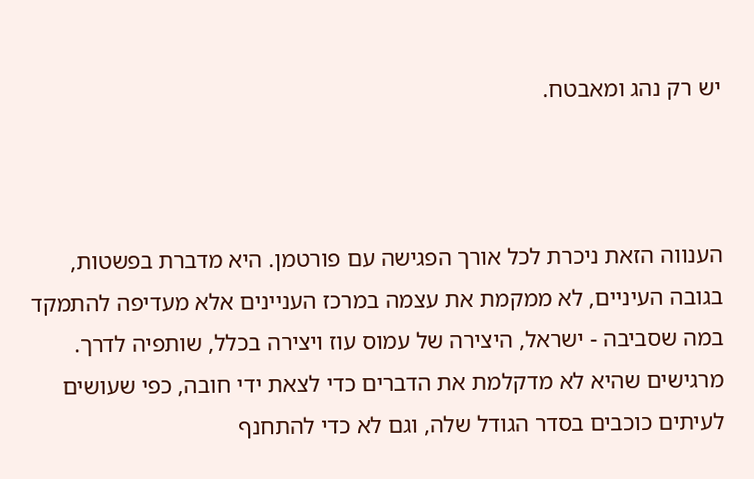יש רק נהג ומאבטח.



הענווה הזאת ניכרת לכל אורך הפגישה עם פורטמן. היא מדברת בפשטות, בגובה העיניים, לא ממקמת את עצמה במרכז העניינים אלא מעדיפה להתמקד במה שסביבה - ישראל, היצירה של עמוס עוז ויצירה בכלל, שותפיה לדרך. מרגישים שהיא לא מדקלמת את הדברים כדי לצאת ידי חובה, כפי שעושים לעיתים כוכבים בסדר הגודל שלה, וגם לא כדי להתחנף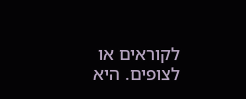לקוראים או לצופים. היא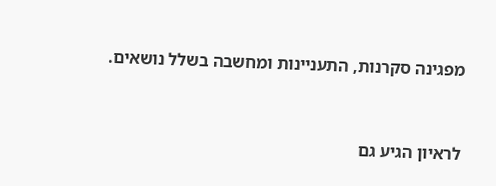מפגינה סקרנות, התעניינות ומחשבה בשלל נושאים.



לראיון הגיע גם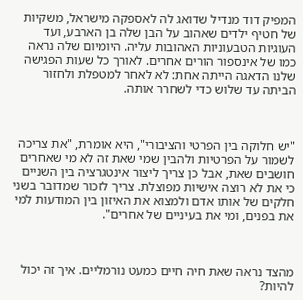המפיק דוד מנדיל שדואג לה לאספקה מישראל, משקיות של חטיף ילדים שאהוב על הבן שלה בן הארבע, ועד העוגיות הטבעוניות האהובות עליה. היומיום שלה נראה כמו של אינספור הורים אחרים. לאורך כל שעות הפגישה שלנו הדאגה הייתה אחת: לא לאחר למטפלת ולחזור הביתה עד שלוש כדי לשחרר אותה.



"יש חלוקה בין הפרטי והציבורי", היא אומרת, "את צריכה לשמור על הפרטיות ולהבין שמי שאת זה לא מי שאחרים חושבים שאת, אבל כן צריך ליצור אינטגרציה בין השניים כי את לא רוצה אישיות מפוצלת. צריך לזכור שמדובר בשני חלקים של אותו אדם ולמצוא את האיזון בין המודעות למי את בפנים, ומי את בעיניים של אחרים".



מהצד נראה שאת חיה חיים כמעט נורמליים. איך זה יכול להיות?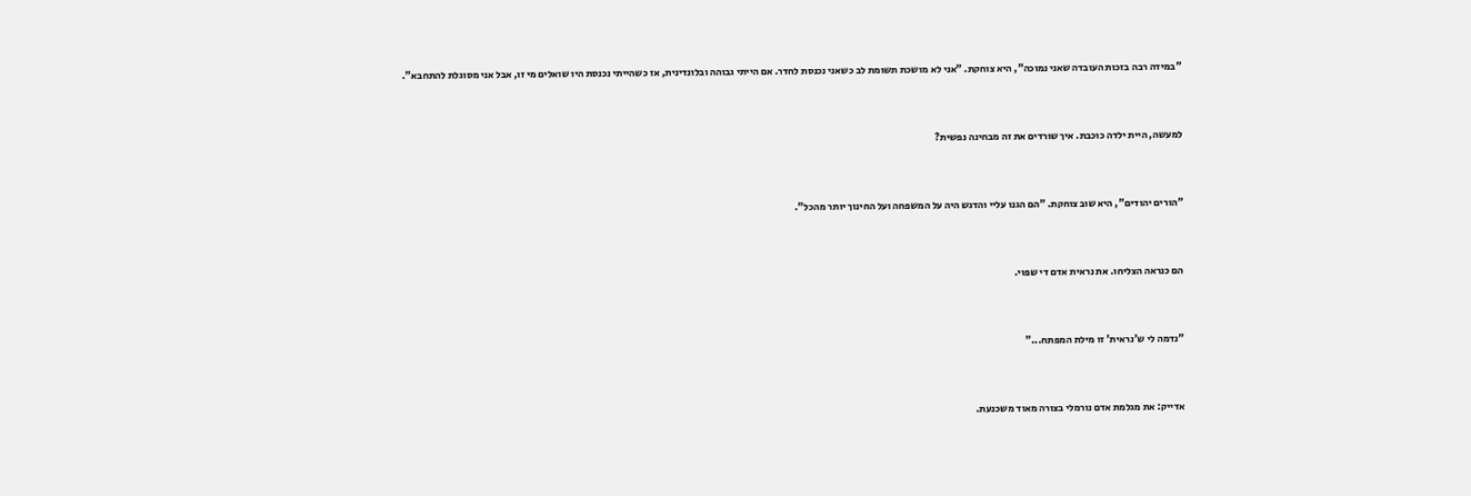"במידה רבה בזכות העובדה שאני נמוכה", היא צוחקת. "אני לא מושכת תשומת לב כשאני נכנסת לחדר. אם הייתי גבוהה ובלונדינית, אז כשהייתי נכנסת היו שואלים מי זו, אבל אני מסוגלת להתחבא".



למעשה, היית ילדה כוכבת. איך שורדים את זה מבחינה נפשית?



"הורים יהודים", היא שוב צוחקת. "הם הגנו עליי והדגש היה על המשפחה ועל החינוך יותר מהכל".



הם כנראה הצליחו. את נראית אדם די שפוי.



"נדמה לי ש'נראית' זו מילת המפתח..."



אדייק: את מגלמת אדם נורמלי בצורה מאוד משכנעת.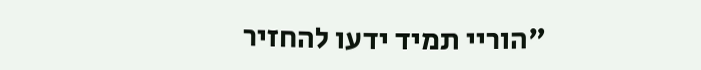"הוריי תמיד ידעו להחזיר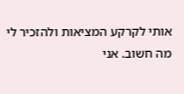אותי לקרקע המציאות ולהזכיר לי מה חשוב. אני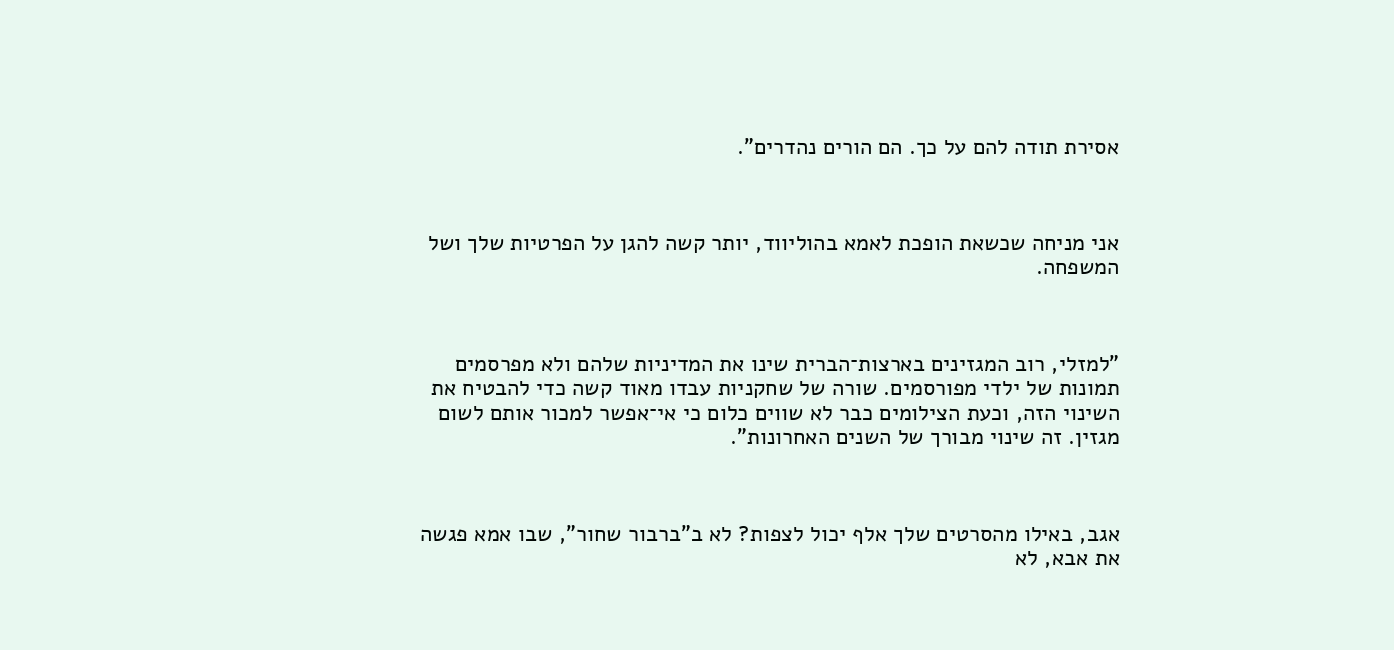אסירת תודה להם על כך. הם הורים נהדרים".



אני מניחה שכשאת הופכת לאמא בהוליווד, יותר קשה להגן על הפרטיות שלך ושל המשפחה.



"למזלי, רוב המגזינים בארצות־הברית שינו את המדיניות שלהם ולא מפרסמים תמונות של ילדי מפורסמים. שורה של שחקניות עבדו מאוד קשה כדי להבטיח את השינוי הזה, וכעת הצילומים כבר לא שווים כלום כי אי־אפשר למכור אותם לשום מגזין. זה שינוי מבורך של השנים האחרונות".



אגב, באילו מהסרטים שלך אלף יכול לצפות? לא ב"ברבור שחור", שבו אמא פגשה את אבא, לא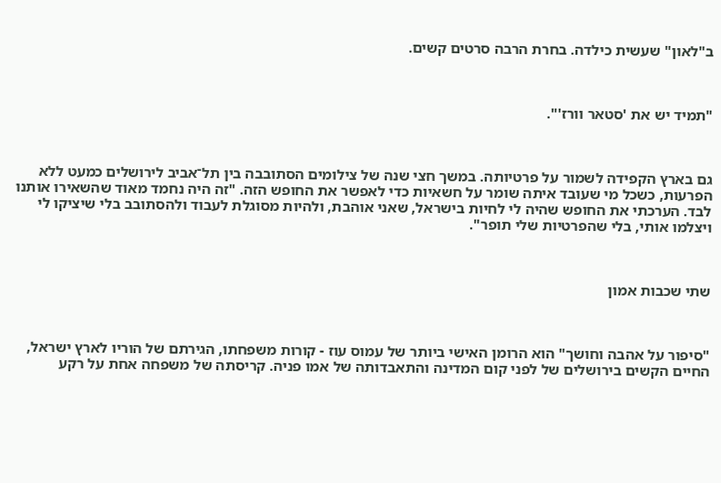ב"לאון" שעשית כילדה. בחרת הרבה סרטים קשים.



"תמיד יש את 'סטאר וורז'".



גם בארץ הקפידה לשמור על פרטיותה. במשך חצי שנה של צילומים הסתובבה בין תל־אביב לירושלים כמעט ללא הפרעות, כשכל מי שעובד איתה שומר על חשאיות כדי לאפשר את החופש הזה. "זה היה נחמד מאוד שהשאירו אותנו לבד. הערכתי את החופש שהיה לי לחיות בישראל, שאני אוהבת, ולהיות מסוגלת לעבוד ולהסתובב בלי שיציקו לי ויצלמו אותי, בלי שהפרטיות שלי תופר".



שתי שכבות אמון



"סיפור על אהבה וחושך" הוא הרומן האישי ביותר של עמוס עוז - קורות משפחתו, הגירתם של הוריו לארץ ישראל, החיים הקשים בירושלים של לפני קום המדינה והתאבדותה של אמו פניה. קריסתה של משפחה אחת על רקע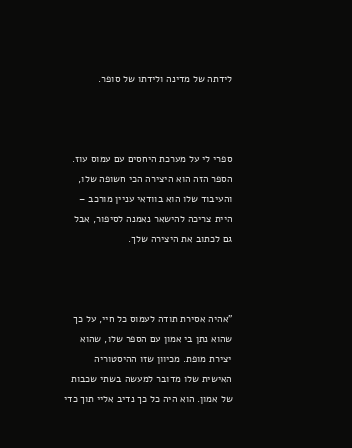לידתה של מדינה ולידתו של סופר.



ספרי לי על מערכת היחסים עם עמוס עוז. הספר הזה הוא היצירה הכי חשופה שלו, והעיבוד שלו הוא בוודאי עניין מורכב – היית צריכה להישאר נאמנה לסיפור, אבל גם לכתוב את היצירה שלך.



"אהיה אסירת תודה לעמוס כל חיי, על כך שהוא נתן בי אמון עם הספר שלו, שהוא יצירת מופת. מכיוון שזו ההיסטוריה האישית שלו מדובר למעשה בשתי שכבות של אמון. הוא היה כל כך נדיב אליי תוך כדי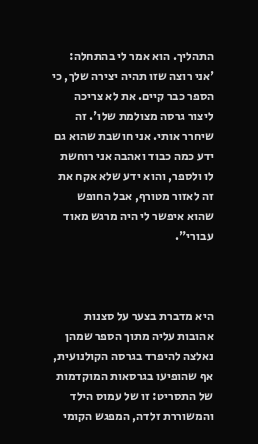התהליך. הוא אמר לי בהתחלה: 'אני רוצה שזו תהיה יצירה שלך, כי הספר כבר קיים. את לא צריכה ליצור גרסה מצולמת שלו'. זה שיחרר אותי. אני חושבת שהוא גם ידע כמה כבוד ואהבה אני רוחשת לו ולספר, והוא ידע שלא אקח את זה לאזור מטורף, אבל החופש שהוא איפשר לי היה מרגש מאוד עבורי".



היא מדברת בצער על סצנות אהובות עליה מתוך הספר שמהן נאלצה להיפרד בגרסה הקולנועית, אף שהופיעו בגרסאות המוקדמות של התסריט: זו של עמוס הילד והמשוררת זלדה, המפגש הקומי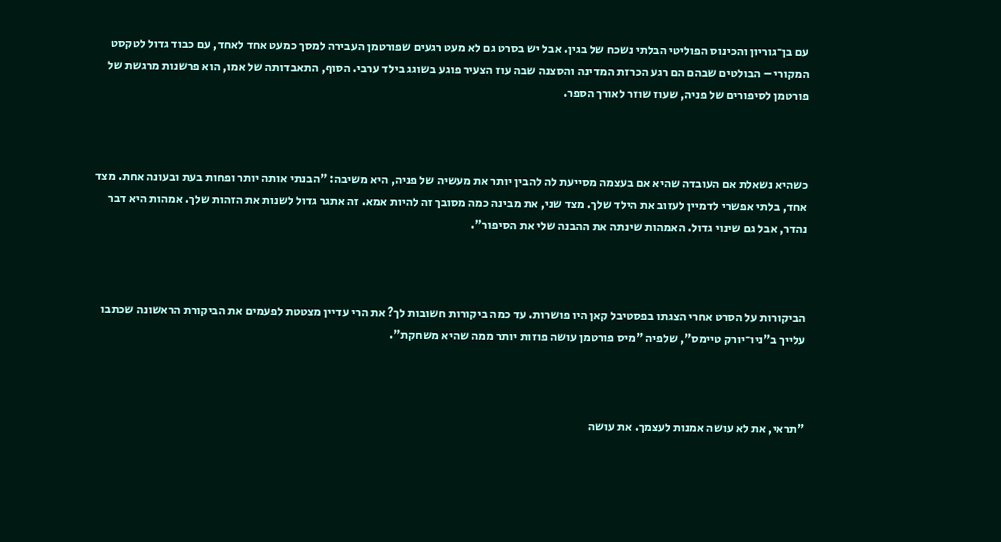עם בן־גוריון והכינוס הפוליטי הבלתי נשכח של בגין. אבל יש בסרט גם לא מעט רגעים שפורטמן העבירה למסך כמעט אחד לאחד, עם כבוד גדול לטקסט המקורי – הבולטים שבהם הם רגע הכרזת המדינה והסצנה שבה עוז הצעיר פוגע בשוגג בילד ערבי. הסוף, התאבדותה של אמו, הוא פרשנות מרגשת של פורטמן לסיפורים של פניה, שעוז שוזר לאורך הספר.



כשהיא נשאלת אם העובדה שהיא אם בעצמה מסייעת לה להבין יותר את מעשיה של פניה, היא משיבה: "הבנתי אותה יותר ופחות בעת ובעונה אחת. מצד אחד, בלתי אפשרי לדמיין לעזוב את הילד שלך. מצד שני, את מבינה כמה מסובך זה להיות אמא. זה אתגר גדול לשנות את הזהות שלך. אמהות היא דבר נהדר, אבל גם שינוי גדול. האמהות שינתה את ההבנה שלי את הסיפור".



הביקורות על הסרט אחרי הצגתו בפסטיבל קאן היו פושרות. עד כמה ביקורות חשובות לך? את הרי עדיין מצטטת לפעמים את הביקורת הראשונה שכתבו עלייך ב"ניו־יורק טיימס", שלפיה "מיס פורטמן עושה פוזות יותר ממה שהיא משחקת".



"תראי, את לא עושה אמנות לעצמך. את עושה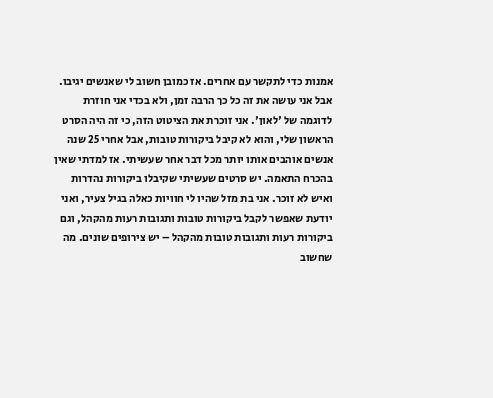אמנות כדי לתקשר עם אחרים. אז כמובן חשוב לי שאנשים יגיבו. אבל אני עושה את זה כל כך הרבה זמן, ולא בכדי אני חוזרת לדוגמה של 'לאון'. אני זוכרת את הציטוט הזה, כי זה היה הסרט הראשון שלי, והוא לא קיבל ביקורות טובות, אבל אחרי 25 שנה אנשים אוהבים אותו יותר מכל דבר אחר שעשיתי. אז למדתי שאין בהכרח התאמה. יש סרטים שעשיתי שקיבלו ביקורות נהדרות ואיש לא זוכר. אני בת מזל שהיו לי חוויות כאלה בגיל צעיר, ואני יודעת שאפשר לקבל ביקורות טובות ותגובות רעות מהקהל, וגם ביקורות רעות ותגובות טובות מהקהל – יש צירופים שונים. מה שחשוב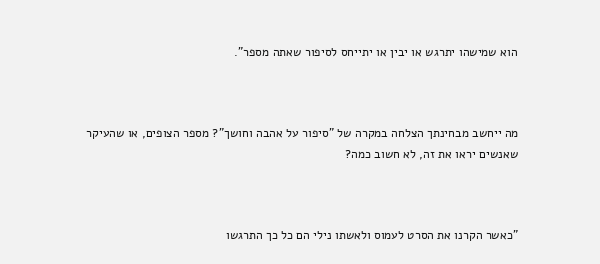הוא שמישהו יתרגש או יבין או יתייחס לסיפור שאתה מספר".



מה ייחשב מבחינתך הצלחה במקרה של "סיפור על אהבה וחושך"? מספר הצופים, או שהעיקר שאנשים יראו את זה, לא חשוב כמה?



"כאשר הקרנו את הסרט לעמוס ולאשתו נילי הם כל כך התרגשו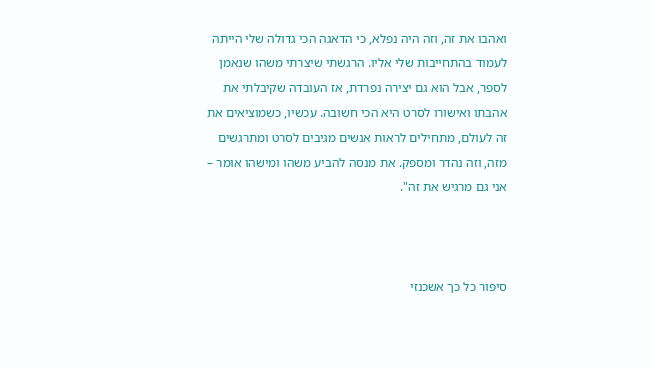ואהבו את זה, וזה היה נפלא, כי הדאגה הכי גדולה שלי הייתה לעמוד בהתחייבות שלי אליו. הרגשתי שיצרתי משהו שנאמן לספר, אבל הוא גם יצירה נפרדת, אז העובדה שקיבלתי את אהבתו ואישורו לסרט היא הכי חשובה. עכשיו, כשמוציאים את זה לעולם, מתחילים לראות אנשים מגיבים לסרט ומתרגשים מזה, וזה נהדר ומספק. את מנסה להביע משהו ומישהו אומר – אני גם מרגיש את זה".



סיפור כל כך אשכנזי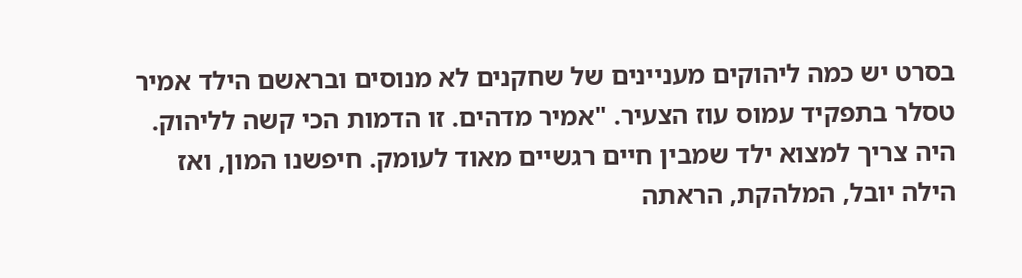בסרט יש כמה ליהוקים מעניינים של שחקנים לא מנוסים ובראשם הילד אמיר טסלר בתפקיד עמוס עוז הצעיר. "אמיר מדהים. זו הדמות הכי קשה לליהוק. היה צריך למצוא ילד שמבין חיים רגשיים מאוד לעומק. חיפשנו המון, ואז הילה יובל, המלהקת, הראתה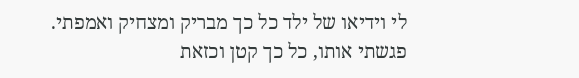לי וידיאו של ילד כל כך מבריק ומצחיק ואמפתי. פגשתי אותו, כל כך קטן וכזאת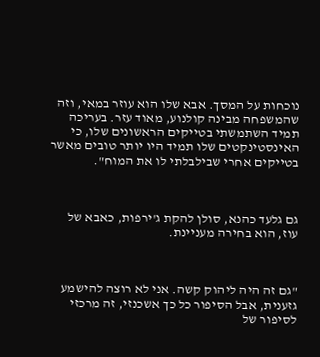נוכחות על המסך. אבא שלו הוא עוזר במאי, וזה שהמשפחה מבינה קולנוע, מאוד עזר. בעריכה תמיד השתמשתי בטייקים הראשונים שלו, כי האינסטינקטים שלו תמיד היו יותר טובים מאשר בטייקים אחרי שבילבלתי לו את המוח".



גם גלעד כהנא, סולן להקת ג'ירפות, כאבא של עוז, הוא בחירה מעניינת.



"גם זה היה ליהוק קשה. אני לא רוצה להישמע גזענית, אבל הסיפור כל כך אשכנזי, זה מרכזי לסיפור של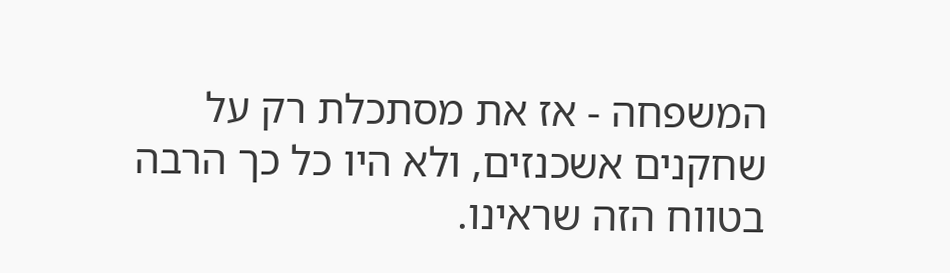המשפחה - אז את מסתכלת רק על שחקנים אשכנזים, ולא היו כל כך הרבה בטווח הזה שראינו.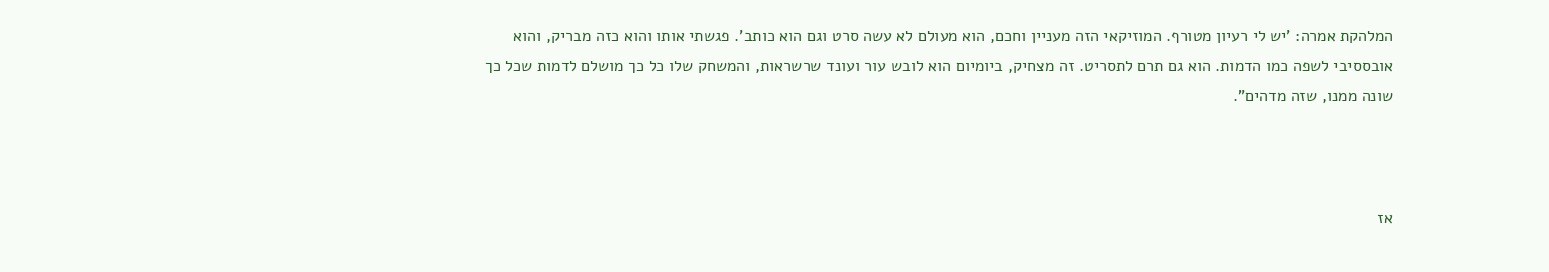המלהקת אמרה: 'יש לי רעיון מטורף. המוזיקאי הזה מעניין וחכם, הוא מעולם לא עשה סרט וגם הוא כותב'. פגשתי אותו והוא כזה מבריק, והוא אובססיבי לשפה כמו הדמות. הוא גם תרם לתסריט. זה מצחיק, ביומיום הוא לובש עור ועונד שרשראות, והמשחק שלו כל כך מושלם לדמות שכל כך שונה ממנו, שזה מדהים".



אז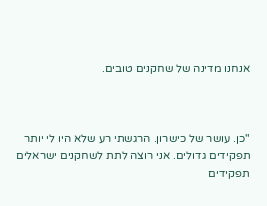אנחנו מדינה של שחקנים טובים.



"כן. עושר של כישרון. הרגשתי רע שלא היו לי יותר תפקידים גדולים. אני רוצה לתת לשחקנים ישראלים תפקידים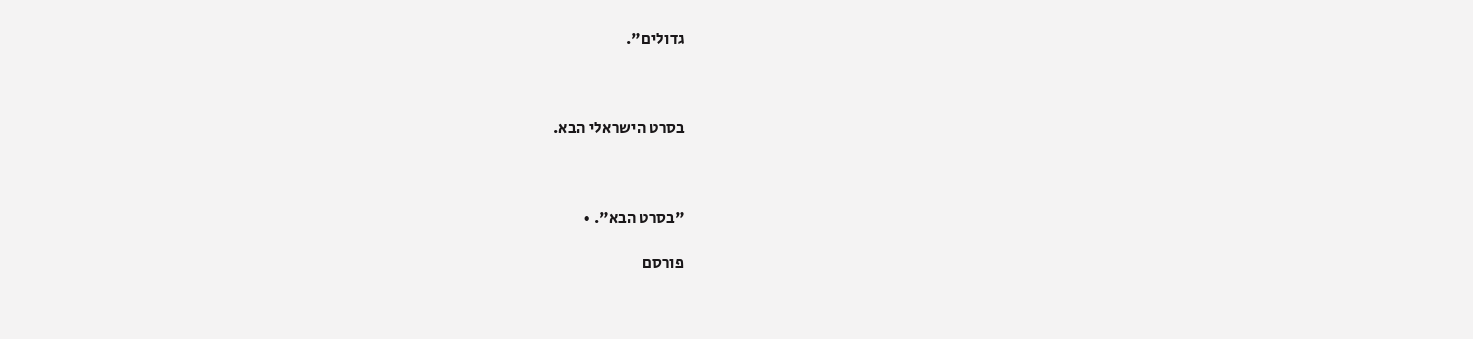גדולים".



בסרט הישראלי הבא.



"בסרט הבא". •

פורסם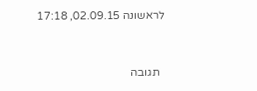לראשונה 02.09.15, 17:18



  תגובה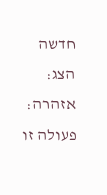חדשה
הצג:
אזהרה:
פעולה זו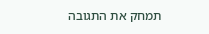תמחק את התגובה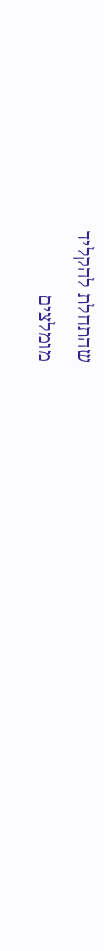שהתחלת להקליד
מומלצים